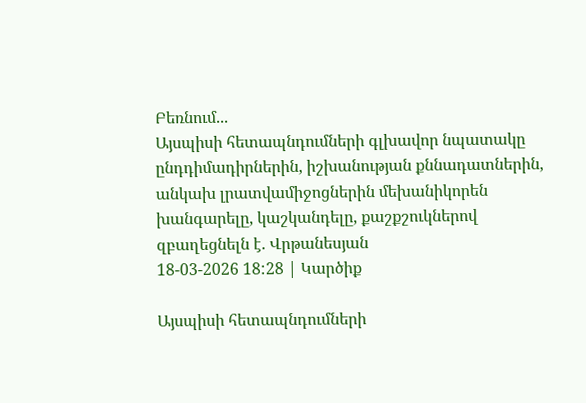Բեռնում...
Այսպիսի հետապնդումների գլխավոր նպատակը ընդդիմադիրներին, իշխանության քննադատներին, անկախ լրատվամիջոցներին մեխանիկորեն խանգարելը, կաշկանդելը, քաշքշուկներով զբաղեցնելն է. Վրթանեսյան
18-03-2026 18:28 | Կարծիք

Այսպիսի հետապնդումների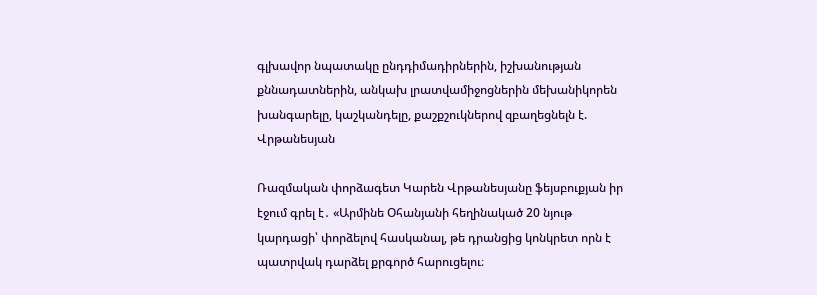գլխավոր նպատակը ընդդիմադիրներին, իշխանության քննադատներին, անկախ լրատվամիջոցներին մեխանիկորեն խանգարելը, կաշկանդելը, քաշքշուկներով զբաղեցնելն է. Վրթանեսյան

Ռազմական փորձագետ Կարեն Վրթանեսյանը ֆեյսբուքյան իր էջում գրել է․ «Արմինե Օհանյանի հեղինակած 20 նյութ կարդացի՝ փորձելով հասկանալ, թե դրանցից կոնկրետ որն է պատրվակ դարձել քրգործ հարուցելու։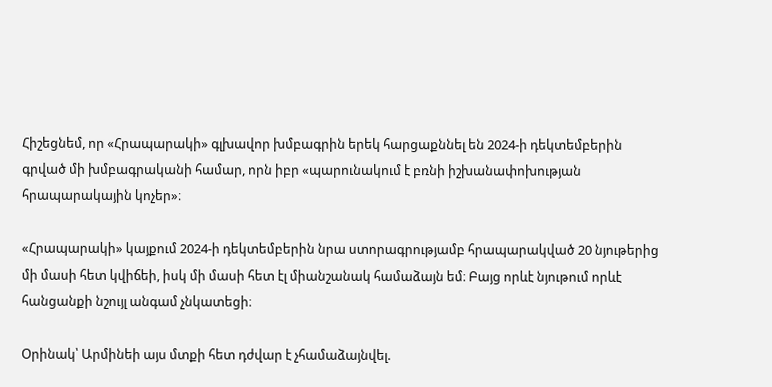Հիշեցնեմ, որ «Հրապարակի» գլխավոր խմբագրին երեկ հարցաքննել են 2024-ի դեկտեմբերին գրված մի խմբագրականի համար, որն իբր «պարունակում է բռնի իշխանափոխության հրապարակային կոչեր»։

«Հրապարակի» կայքում 2024-ի դեկտեմբերին նրա ստորագրությամբ հրապարակված 20 նյութերից մի մասի հետ կվիճեի, իսկ մի մասի հետ էլ միանշանակ համաձայն եմ։ Բայց որևէ նյութում որևէ հանցանքի նշույլ անգամ չնկատեցի։

Օրինակ՝ Արմինեի այս մտքի հետ դժվար է չհամաձայնվել.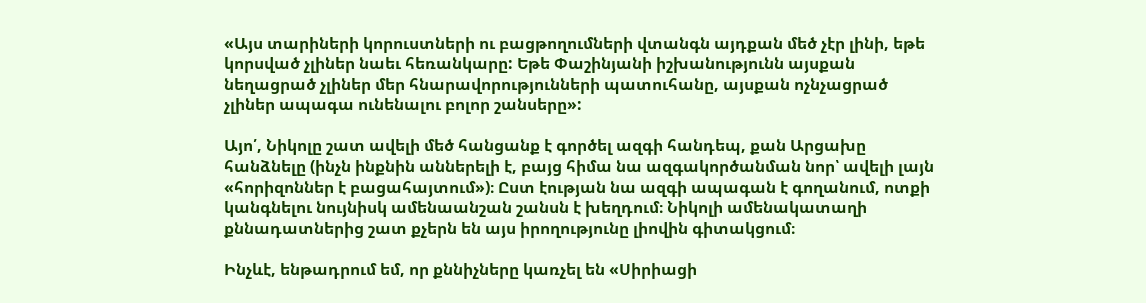«Այս տարիների կորուստների ու բացթողումների վտանգն այդքան մեծ չէր լինի, եթե կորսված չլիներ նաեւ հեռանկարը: Եթե Փաշինյանի իշխանությունն այսքան նեղացրած չլիներ մեր հնարավորությունների պատուհանը, այսքան ոչնչացրած չլիներ ապագա ունենալու բոլոր շանսերը»:

Այո՛, Նիկոլը շատ ավելի մեծ հանցանք է գործել ազգի հանդեպ, քան Արցախը հանձնելը (ինչն ինքնին աններելի է, բայց հիմա նա ազգակործանման նոր՝ ավելի լայն «հորիզոններ է բացահայտում»)։ Ըստ էության նա ազգի ապագան է գողանում, ոտքի կանգնելու նույնիսկ ամենաանշան շանսն է խեղդում։ Նիկոլի ամենակատաղի քննադատներից շատ քչերն են այս իրողությունը լիովին գիտակցում։

Ինչևէ, ենթադրում եմ, որ քննիչները կառչել են «Սիրիացի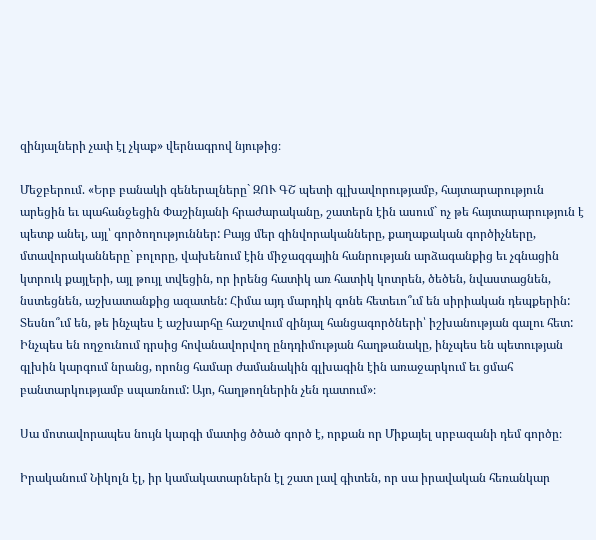զինյալների չափ էլ չկաք» վերնագրով նյութից։

Մեջբերում. «Երբ բանակի գեներալները` ԶՈՒ ԳՇ պետի գլխավորությամբ, հայտարարություն արեցին եւ պահանջեցին Փաշինյանի հրաժարականը, շատերն էին ասում` ոչ թե հայտարարություն է պետք անել, այլ՝ գործողություններ: Բայց մեր զինվորականները, քաղաքական գործիչները, մտավորականները` բոլորը, վախենում էին միջազգային հանրության արձագանքից եւ չգնացին կտրուկ քայլերի, այլ թույլ տվեցին, որ իրենց հատիկ առ հատիկ կոտրեն, ծեծեն, նվաստացնեն, նստեցնեն, աշխատանքից ազատեն: Հիմա այդ մարդիկ գոնե հետեւո՞ւմ են սիրիական դեպքերին: Տեսնո՞ւմ են, թե ինչպես է աշխարհը հաշտվում զինյալ հանցագործների՝ իշխանության գալու հետ: Ինչպես են ողջունում դրսից հովանավորվող ընդդիմության հաղթանակը, ինչպես են պետության գլխին կարգում նրանց, որոնց համար ժամանակին գլխագին էին առաջարկում եւ ցմահ բանտարկությամբ սպառնում: Այո, հաղթողներին չեն դատում»։

Սա մոտավորապես նույն կարգի մատից ծծած գործ է, որքան որ Միքայել սրբազանի դեմ գործը։

Իրականում Նիկոլն էլ, իր կամակատարներն էլ շատ լավ գիտեն, որ սա իրավական հեռանկար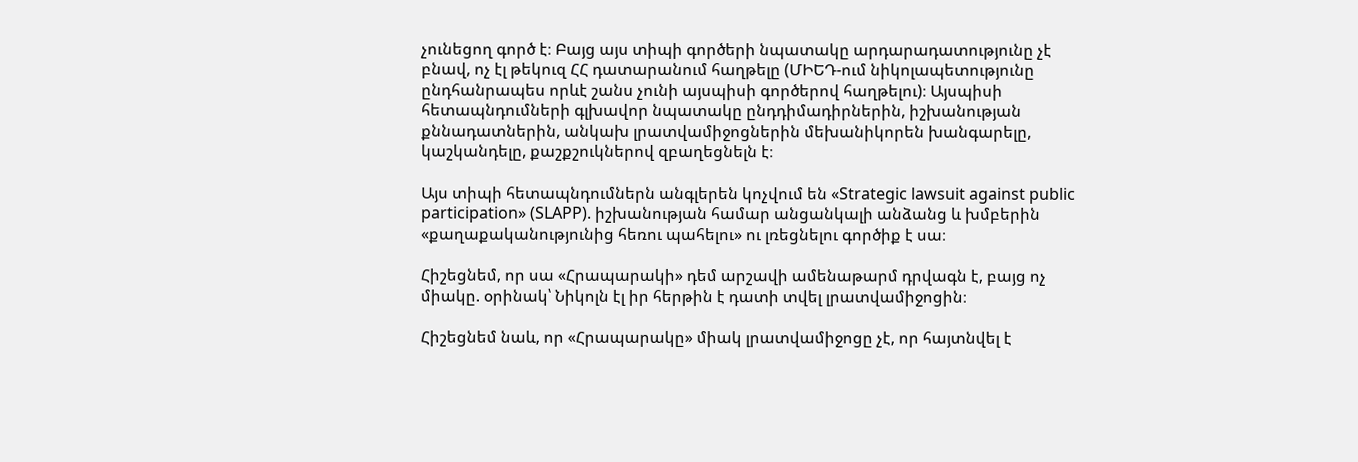չունեցող գործ է։ Բայց այս տիպի գործերի նպատակը արդարադատությունը չէ բնավ, ոչ էլ թեկուզ ՀՀ դատարանում հաղթելը (ՄԻԵԴ-ում նիկոլապետությունը ընդհանրապես որևէ շանս չունի այսպիսի գործերով հաղթելու)։ Այսպիսի հետապնդումների գլխավոր նպատակը ընդդիմադիրներին, իշխանության քննադատներին, անկախ լրատվամիջոցներին մեխանիկորեն խանգարելը, կաշկանդելը, քաշքշուկներով զբաղեցնելն է։

Այս տիպի հետապնդումներն անգլերեն կոչվում են «Strategic lawsuit against public participation» (SLAPP). իշխանության համար անցանկալի անձանց և խմբերին «քաղաքականությունից հեռու պահելու» ու լռեցնելու գործիք է սա։

Հիշեցնեմ, որ սա «Հրապարակի» դեմ արշավի ամենաթարմ դրվագն է, բայց ոչ միակը. օրինակ՝ Նիկոլն էլ իր հերթին է դատի տվել լրատվամիջոցին։

Հիշեցնեմ նաև, որ «Հրապարակը» միակ լրատվամիջոցը չէ, որ հայտնվել է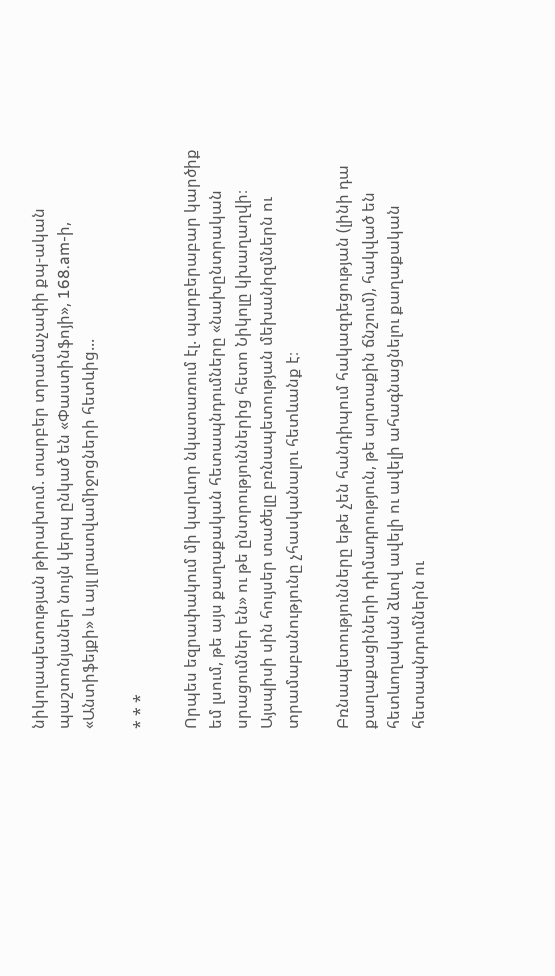նիկոլապետության թիրախում. տարբեր տրամաչափի քպ-ական պաշտոնյաներ նույն կերպ ընկած են «Փաստինֆոյի», 168.am-ի, «Անտիֆեյքի» և այլ լրատվամիջոցների հետևից...

* * *

Որպես եզրափակում մի կարևոր նկատառում էլ. պարբերաբար կարծիք եմ լսում, թե այս քաղաքական հետապնդումները «նախընտրական սրացումներ են» ու թե ընտրություններից հետո Նիկոլը կխաղաղվի։ Այսպիսի սին հույսեր տածելը բռնապետության մեխանիզմներն ու տրամաբանությունը չհասկանալու հետևանք է։

Բռնապետությունները եթե չեն հանդիպում հակազդեցության (լինի դա քաղաքացիների դիմադրություն, թե արտաքին ճնշում), հակված են հետևողական ձևով ավելի ու ավելի ահագնացնելու քաղաքական հետապնդումներն ու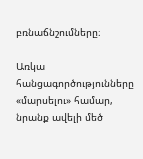բռնաճնշումները։

Առկա հանցագործությունները «մարսելու» համար, նրանք ավելի մեծ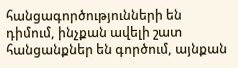հանցագործությունների են դիմում, ինչքան ավելի շատ հանցանքներ են գործում, այնքան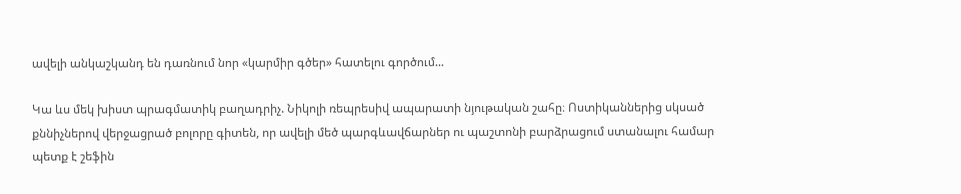ավելի անկաշկանդ են դառնում նոր «կարմիր գծեր» հատելու գործում...

Կա ևս մեկ խիստ պրագմատիկ բաղադրիչ. Նիկոլի ռեպրեսիվ ապարատի նյութական շահը։ Ոստիկաններից սկսած քննիչներով վերջացրած բոլորը գիտեն, որ ավելի մեծ պարգևավճարներ ու պաշտոնի բարձրացում ստանալու համար պետք է շեֆին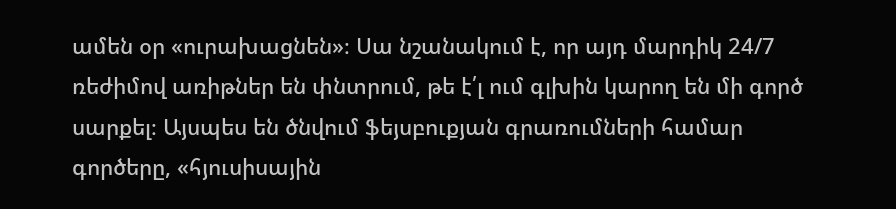ամեն օր «ուրախացնեն»։ Սա նշանակում է, որ այդ մարդիկ 24/7 ռեժիմով առիթներ են փնտրում, թե է՛լ ում գլխին կարող են մի գործ սարքել։ Այսպես են ծնվում ֆեյսբուքյան գրառումների համար գործերը, «հյուսիսային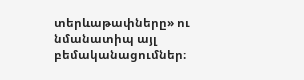տերևաթափները» ու նմանատիպ այլ բեմականացումներ։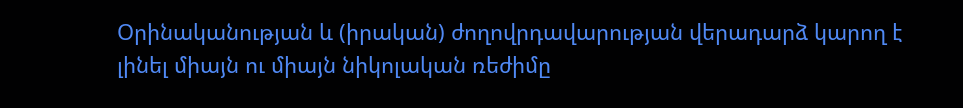Օրինականության և (իրական) ժողովրդավարության վերադարձ կարող է լինել միայն ու միայն նիկոլական ռեժիմը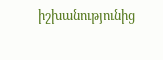իշխանությունից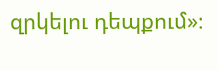զրկելու դեպքում»։